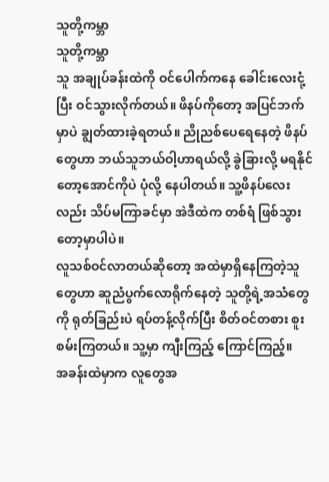သူတို့ကမ္ဘာ
သူတို့ကမ္ဘာ
သူ အချုပ်ခန်းထဲကို ဝင်ပေါက်ကနေ ခေါင်းလေးငုံ့ပြီး ဝင်သွားလိုက်တယ်။ ဖိနပ်ကိုတော့ အပြင်ဘက်မှာပဲ ချွတ်ထားခဲ့ရတယ်။ ညိုညစ်ပေရေနေတဲ့ ဖိနပ်တွေဟာ ဘယ်သူဘယ်ဝါ့ဟာရယ်လို့ ခွဲခြားလို့ မရနိုင်တော့အောင်ကိုပဲ ပုံလို့ နေပါတယ်။ သူ့ဖိနပ်လေးလည်း သိပ်မကြာခင်မှာ အဲဒီထဲက တစ်ရံ ဖြစ်သွားတော့မှာပါပဲ။
လူသစ်ဝင်လာတယ်ဆိုတော့ အထဲမှာရှိနေကြတဲ့သူတွေဟာ ဆူညံပွက်လောရိုက်နေတဲ့ သူတို့ရဲ့အသံတွေကို ရုတ်ခြည်းပဲ ရပ်တန့်လိုက်ပြီး စိတ်ဝင်တစား စူးစမ်းကြတယ်။ သူ့မှာ ကျီးကြည့် ကြောင်ကြည့်။
အခန်းထဲမှာက လူတွေအ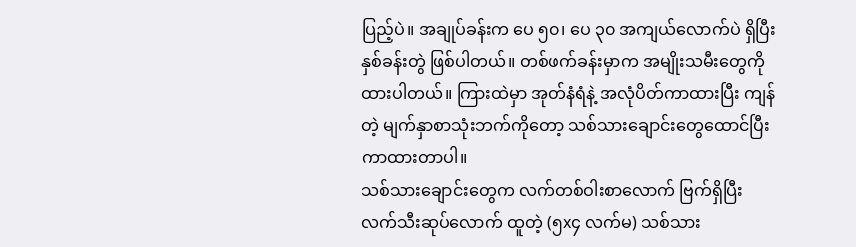ပြည့်ပဲ။ အချုပ်ခန်းက ပေ ၅၀၊ ပေ ၃၀ အကျယ်လောက်ပဲ ရှိပြီး နှစ်ခန်းတွဲ ဖြစ်ပါတယ်။ တစ်ဖက်ခန်းမှာက အမျိုးသမီးတွေကို ထားပါတယ်။ ကြားထဲမှာ အုတ်နံရံနဲ့ အလုံပိတ်ကာထားပြီး ကျန်တဲ့ မျက်နှာစာသုံးဘက်ကိုတော့ သစ်သားချောင်းတွေထောင်ပြီး ကာထားတာပါ။
သစ်သားချောင်းတွေက လက်တစ်ဝါးစာလောက် ဗြက်ရှိပြီး လက်သီးဆုပ်လောက် ထူတဲ့ (၅x၄ လက်မ) သစ်သား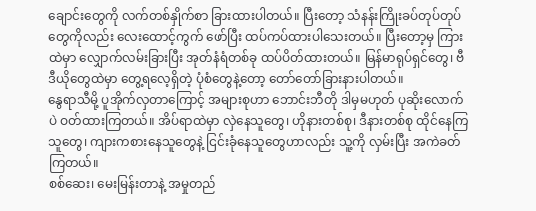ချောင်းတွေကို လက်တစ်နှိုက်စာ ခြားထားပါတယ်။ ပြီးတော့ သံနန်းကြိုးခပ်တုပ်တုပ်တွေကိုလည်း လေးထောင့်ကွက် ဖော်ပြီး ထပ်ကပ်ထားပါသေးတယ်။ ပြီးတော့မှ ကြားထဲမှာ လျှောက်လမ်းခြားပြီး အုတ်နံရံတစ်ခု ထပ်ပိတ်ထားတယ်။ မြန်မာရုပ်ရှင်တွေ၊ ဗီဒီယိုတွေထဲမှာ တွေ့ရလေ့ရှိတဲ့ ပုံစံတွေနဲ့တော့ တော်တော်ခြားနားပါတယ်။
နွေရာသီမို့ ပူအိုက်လှတာကြောင့် အများစုဟာ ဘောင်းဘီတို ဒါမှမဟုတ် ပုဆိုးလောက်ပဲ ဝတ်ထားကြတယ်။ အိပ်ရာထဲမှာ လှဲနေသူတွေ၊ ဟိုနားတစ်စု၊ ဒီနားတစ်စု ထိုင်နေကြသူတွေ၊ ကျားကစားနေသူတွေနဲ့ ငြင်းခုံနေသူတွေဟာလည်း သူ့ကို လှမ်းပြီး အကဲခတ်ကြတယ်။
စစ်ဆေး၊ မေးမြန်းတာနဲ့ အမှုတည်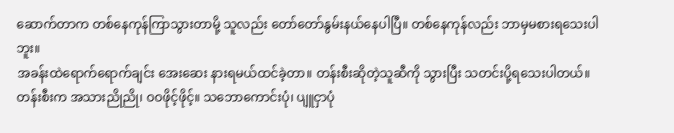ဆောက်တာက တစ်နေကုန်ကြာသွားတာမို့ သူလည်း တော်တော်နွမ်းနယ်နေပါပြီ။ တစ်နေကုန်လည်း ဘာမှမစားရသေးပါဘူး။
အခန်းထဲရောက်ရောက်ချင်း အေးဆေး နားရမယ်ထင်ခဲ့တာ။ တန်းစီးဆိုတဲ့သူဆီကို သွားပြီး သတင်းပို့ရသေးပါတယ်။ တန်းစီးက အသားညိုညို၊ ဝဝဖိုင့်ဖိုင့်။ သဘောကောင်းပုံ၊ ပျူငှာပုံ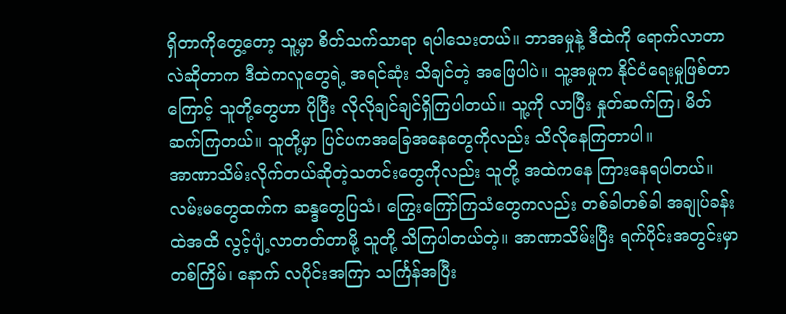ရှိတာကိုတွေ့တော့ သူ့မှာ စိတ်သက်သာရာ ရပါသေးတယ်။ ဘာအမှုနဲ့ ဒီထဲကို ရောက်လာတာလဲဆိုတာက ဒီထဲကလူတွေရဲ့ အရင်ဆုံး သိချင်တဲ့ အဖြေပါပဲ။ သူ့အမှုက နိုင်ငံရေးမှုဖြစ်တာကြောင့် သူတို့တွေဟာ ပိုပြီး လိုလိုချင်ချင်ရှိကြပါတယ်။ သူ့ကို လာပြီး နှုတ်ဆက်ကြ၊ မိတ်ဆက်ကြတယ်။ သူတို့မှာ ပြင်ပကအခြေအနေတွေကိုလည်း သိလိုနေကြတာပါ။
အာဏာသိမ်းလိုက်တယ်ဆိုတဲ့သတင်းတွေကိုလည်း သူတို့ အထဲကနေ ကြားနေရပါတယ်။ လမ်းမတွေထက်က ဆန္ဒတွေပြသံ၊ ကြွေးကြော်ကြသံတွေကလည်း တစ်ခါတစ်ခါ အချုပ်ခန်းထဲအထိ လွင့်ပျံ့လာတတ်တာမို့ သူတို့ သိကြပါတယ်တဲ့။ အာဏာသိမ်းပြီး ရက်ပိုင်းအတွင်းမှာ တစ်ကြိမ်၊ နောက် လပိုင်းအကြာ သင်္ကြန်အပြီး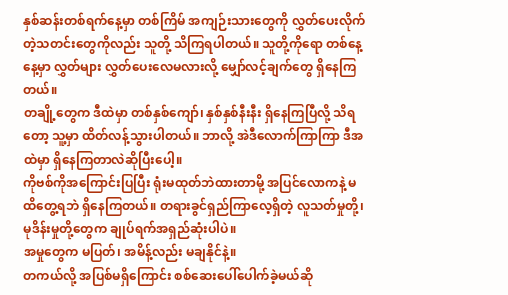နှစ်ဆန်းတစ်ရက်နေ့မှာ တစ်ကြိမ် အကျဉ်းသားတွေကို လွှတ်ပေးလိုက်တဲ့သတင်းတွေကိုလည်း သူတို့ သိကြရပါတယ်။ သူတို့ကိုရော တစ်နေ့နေ့မှာ လွှတ်များ လွှတ်ပေးလေမလားလို့ မျှော်လင့်ချက်တွေ ရှိနေကြတယ်။
တချို့တွေက ဒီထဲမှာ တစ်နှစ်ကျော်၊ နှစ်နှစ်နီးနီး ရှိနေကြပြီလို့ သိရတော့ သူ့မှာ ထိတ်လန့်သွားပါတယ်။ ဘာလို့ အဲဒီလောက်ကြာကြာ ဒီအထဲမှာ ရှိနေကြတာလဲဆိုပြီးပေါ့။
ကိုဗစ်ကိုအကြောင်းပြပြီး ရုံးမထုတ်ဘဲထားတာမို့ အပြင်လောကနဲ့ မထိတွေ့ရဘဲ ရှိနေကြတယ်။ တရားခွင်ရှည်ကြာလေ့ရှိတဲ့ လူသတ်မှုတို့၊ မုဒိန်းမှုတို့တွေက ချုပ်ရက်အရှည်ဆုံးပါပဲ။
အမှုတွေက မပြတ်၊ အမိန့်လည်း မချနိုင်နဲ့။
တကယ်လို့ အပြစ်မရှိကြောင်း စစ်ဆေးပေါ်ပေါက်ခဲ့မယ်ဆို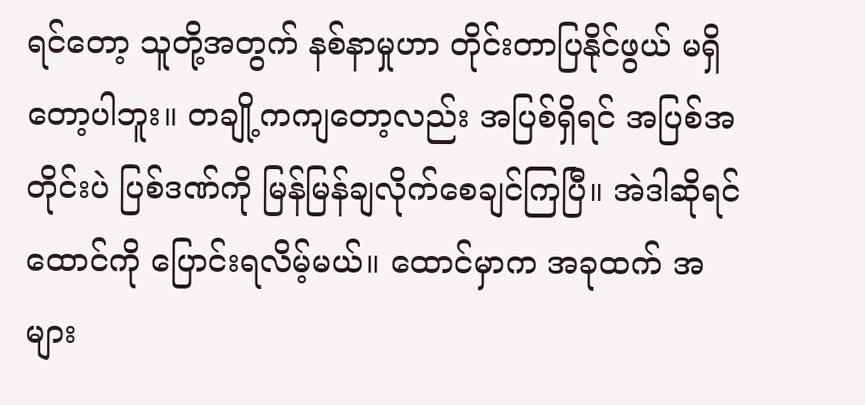ရင်တော့ သူတို့အတွက် နစ်နာမှုဟာ တိုင်းတာပြနိုင်ဖွယ် မရှိတော့ပါဘူး။ တချို့ကကျတော့လည်း အပြစ်ရှိရင် အပြစ်အတိုင်းပဲ ပြစ်ဒဏ်ကို မြန်မြန်ချလိုက်စေချင်ကြပြီ။ အဲဒါဆိုရင် ထောင်ကို ပြောင်းရလိမ့်မယ်။ ထောင်မှာက အခုထက် အများ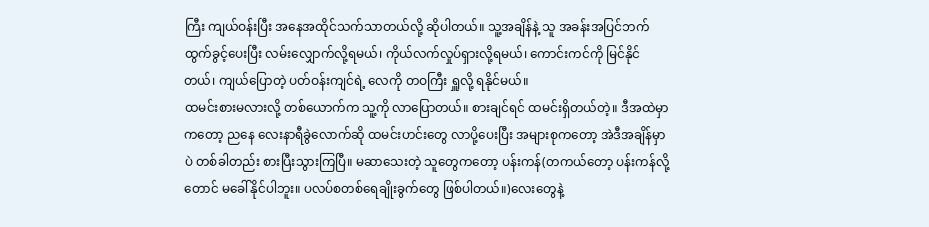ကြီး ကျယ်ဝန်းပြီး အနေအထိုင်သက်သာတယ်လို့ ဆိုပါတယ်။ သူ့အချိန်နဲ့ သူ အခန်းအပြင်ဘက် ထွက်ခွင့်ပေးပြီး လမ်းလျှောက်လို့ရမယ်၊ ကိုယ်လက်လှုပ်ရှားလို့ရမယ်၊ ကောင်းကင်ကို မြင်နိုင်တယ်၊ ကျယ်ပြောတဲ့ ပတ်ဝန်းကျင်ရဲ့ လေကို တဝကြီး ရှူလို့ ရနိုင်မယ်။
ထမင်းစားမလားလို့ တစ်ယောက်က သူ့ကို လာပြောတယ်။ စားချင်ရင် ထမင်းရှိတယ်တဲ့။ ဒီအထဲမှာကတော့ ညနေ လေးနာရီခွဲလောက်ဆို ထမင်းဟင်းတွေ လာပို့ပေးပြီး အများစုကတော့ အဲဒီအချိန်မှာပဲ တစ်ခါတည်း စားပြီးသွားကြပြီ။ မဆာသေးတဲ့ သူတွေကတော့ ပန်းကန်(တကယ်တော့ ပန်းကန်လို့တောင် မခေါ်နိုင်ပါဘူး။ ပလပ်စတစ်ရေချိုးခွက်တွေ ဖြစ်ပါတယ်။)လေးတွေနဲ့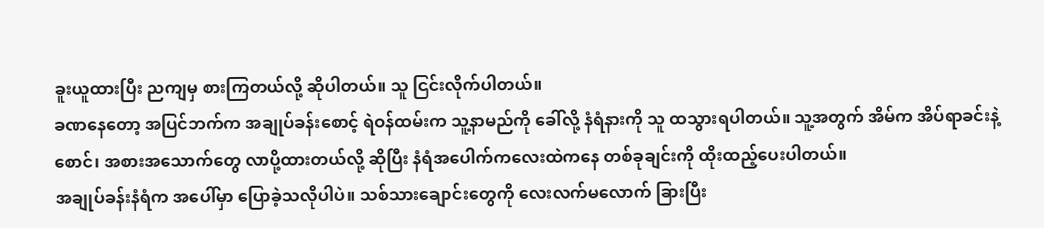ခူးယူထားပြီး ညကျမှ စားကြတယ်လို့ ဆိုပါတယ်။ သူ ငြင်းလိုက်ပါတယ်။
ခဏနေတော့ အပြင်ဘက်က အချုပ်ခန်းစောင့် ရဲဝန်ထမ်းက သူ့နာမည်ကို ခေါ်လို့ နံရံနားကို သူ ထသွားရပါတယ်။ သူ့အတွက် အိမ်က အိပ်ရာခင်းနဲ့ စောင်၊ အစားအသောက်တွေ လာပို့ထားတယ်လို့ ဆိုပြီး နံရံအပေါက်ကလေးထဲကနေ တစ်ခုချင်းကို ထိုးထည့်ပေးပါတယ်။
အချုပ်ခန်းနံရံက အပေါ်မှာ ပြောခဲ့သလိုပါပဲ။ သစ်သားချောင်းတွေကို လေးလက်မလောက် ခြားပြီး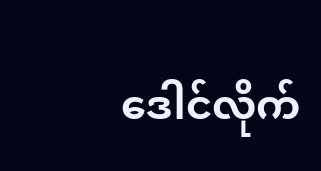ဒေါင်လိုက်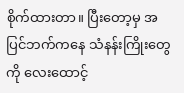စိုက်ထားတာ။ ပြီးတော့မှ အပြင်ဘက်ကနေ သံနန်းကြိုးတွေကို လေးထောင့်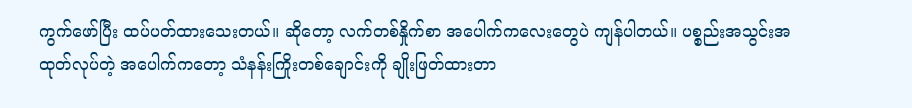ကွက်ဖော်ပြီး ထပ်ပတ်ထားသေးတယ်။ ဆိုတော့ လက်တစ်နှိုက်စာ အပေါက်ကလေးတွေပဲ ကျန်ပါတယ်။ ပစ္စည်းအသွင်းအထုတ်လုပ်တဲ့ အပေါက်ကတော့ သံနန်းကြိုးတစ်ချောင်းကို ချိုးဖြတ်ထားတာ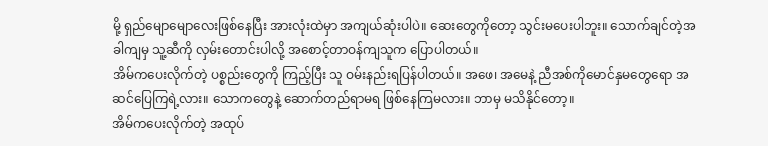မို့ ရှည်မျောမျောလေးဖြစ်နေပြီး အားလုံးထဲမှာ အကျယ်ဆုံးပါပဲ။ ဆေးတွေကိုတော့ သွင်းမပေးပါဘူး။ သောက်ချင်တဲ့အခါကျမှ သူ့ဆီကို လှမ်းတောင်းပါလို့ အစောင့်တာဝန်ကျသူက ပြောပါတယ်။
အိမ်ကပေးလိုက်တဲ့ ပစ္စည်းတွေကို ကြည့်ပြီး သူ ဝမ်းနည်းရပြန်ပါတယ်။ အဖေ၊ အမေနဲ့ ညီအစ်ကိုမောင်နှမတွေရော အဆင်ပြေကြရဲ့လား။ သောကတွေနဲ့ ဆောက်တည်ရာမရ ဖြစ်နေကြမလား။ ဘာမှ မသိနိုင်တော့။
အိမ်ကပေးလိုက်တဲ့ အထုပ်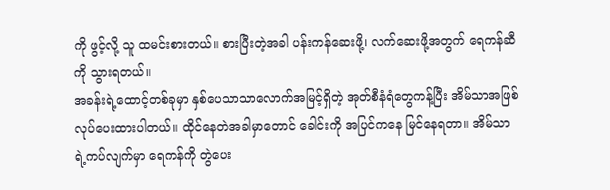ကို ဖွင့်လို့ သူ ထမင်းစားတယ်။ စားပြီးတဲ့အခါ ပန်းကန်ဆေးဖို့၊ လက်ဆေးဖို့အတွက် ရေကန်ဆီကို သွားရတယ်။
အခန်းရဲ့ထောင့်တစ်ခုမှာ နှစ်ပေသာသာလောက်အမြင့်ရှိတဲ့ အုတ်စီနံရံတွေကန့်ပြီး အိမ်သာအဖြစ် လုပ်ပေးထားပါတယ်။ ထိုင်နေတဲအခါမှာတောင် ခေါင်းကို အပြင်ကနေ မြင်နေရတာ။ အိမ်သာရဲ့ကပ်လျက်မှာ ရေကန်ကို တွဲပေး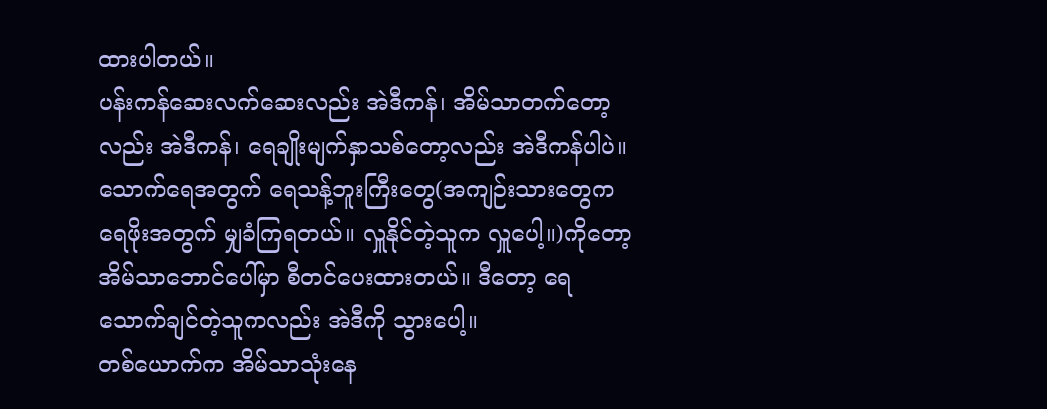ထားပါတယ်။
ပန်းကန်ဆေးလက်ဆေးလည်း အဲဒီကန်၊ အိမ်သာတက်တော့လည်း အဲဒီကန်၊ ရေချိုးမျက်နှာသစ်တော့လည်း အဲဒီကန်ပါပဲ။
သောက်ရေအတွက် ရေသန့်ဘူးကြီးတွေ(အကျဉ်းသားတွေက ရေဖိုးအတွက် မျှခံကြရတယ်။ လှူနိုင်တဲ့သူက လှူပေါ့။)ကိုတော့ အိမ်သာဘောင်ပေါ်မှာ စီတင်ပေးထားတယ်။ ဒီတော့ ရေသောက်ချင်တဲ့သူကလည်း အဲဒီကို သွားပေါ့။
တစ်ယောက်က အိမ်သာသုံးနေ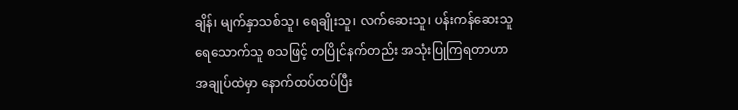ချိန်၊ မျက်နှာသစ်သူ၊ ရေချိုးသူ၊ လက်ဆေးသူ၊ ပန်းကန်ဆေးသူ ရေသောက်သူ စသဖြင့် တပြိုင်နက်တည်း အသုံးပြုကြရတာဟာ အချုပ်ထဲမှာ နောက်ထပ်ထပ်ပြီး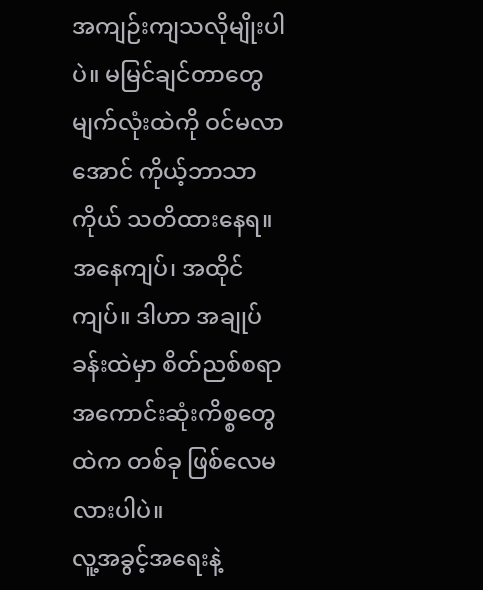အကျဉ်းကျသလိုမျိုးပါပဲ။ မမြင်ချင်တာတွေ မျက်လုံးထဲကို ဝင်မလာအောင် ကိုယ့်ဘာသာကိုယ် သတိထားနေရ။ အနေကျပ်၊ အထိုင်ကျပ်။ ဒါဟာ အချုပ်ခန်းထဲမှာ စိတ်ညစ်စရာအကောင်းဆုံးကိစ္စတွေထဲက တစ်ခု ဖြစ်လေမလားပါပဲ။
လူ့အခွင့်အရေးနဲ့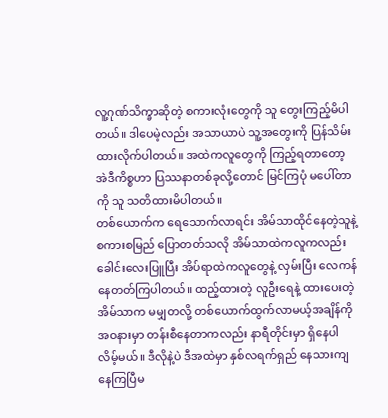လူ့ဂုဏ်သိက္ခာဆိုတဲ့ စကားလုံးတွေကို သူ တွေးကြည့်မိပါတယ်။ ဒါပေမဲ့လည်း အသာယာပဲ သူ့အတွေးကို ပြန်သိမ်းထားလိုက်ပါတယ်။ အထဲကလူတွေကို ကြည့်ရတာတော့ အဲဒီကိစ္စဟာ ပြဿနာတစ်ခုလို့တောင် မြင်ကြပုံ မပေါ်တာကို သူ သတိထားမိပါတယ်။
တစ်ယောက်က ရေသောက်လာရင်း အိမ်သာထိုင်နေတဲ့သူနဲ့ စကားစမြည် ပြောတတ်သလို အိမ်သာထဲကလူကလည်း ခေါင်းလေးပြူပြီး အိပ်ရာထဲကလူတွေနဲ့ လှမ်းပြီး လေကန်နေတတ်ကြပါတယ်။ ထည့်ထားတဲ့ လူဦးရေနဲ့ ထားပေးတဲ့ အိမ်သာက မမျှတလို့ တစ်ယောက်ထွက်လာမယ့်အချိန်ကို အဝနားမှာ တန်းစီနေတာကလည်း နာရီတိုင်းမှာ ရှိနေပါလိမ့်မယ်။ ဒီလိုနဲ့ပဲ ဒီအထဲမှာ နှစ်လရက်ရှည် နေသားကျနေကြပြီမ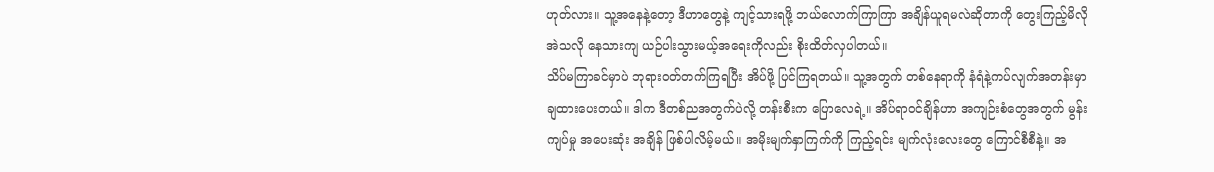ဟုတ်လား။ သူ့အနေနဲ့တော့ ဒီဟာတွေနဲ့ ကျင့်သားရဖို့ ဘယ်လောက်ကြာကြာ အချိန်ယူရမလဲဆိုတာကို တွေးကြည့်မိလို အဲသလို နေသားကျ ယဉ်ပါးသွားမယ့်အရေးကိုလည်း စိုးထိတ်လှပါတယ်။
သိပ်မကြာခင်မှာပဲ ဘုရားဝတ်တက်ကြရပြီး အိပ်ဖို့ ပြင်ကြရတယ်။ သူ့အတွက် တစ်နေရာကို နံရံနဲ့ကပ်လျက်အတန်းမှာ ချထားပေးတယ်။ ဒါက ဒီတစ်ညအတွက်ပဲလို့ တန်းစီးက ပြောလေရဲ့။ အိပ်ရာဝင်ချိန်ဟာ အကျဉ်းစံတွေအတွက် မွန်းကျပ်မှု အပေးဆုံး အချိန် ဖြစ်ပါလိမ့်မယ်။ အမိုးမျက်နှာကြက်ကို ကြည့်ရင်း မျက်လုံးလေးတွေ ကြောင်စီစီနဲ့။ အ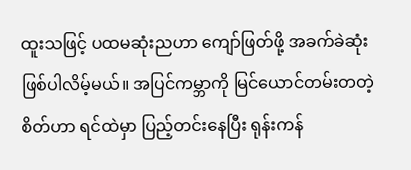ထူးသဖြင့် ပထမဆုံးညဟာ ကျော်ဖြတ်ဖို့ အခက်ခဲဆုံး ဖြစ်ပါလိမ့်မယ်။ အပြင်ကမ္ဘာကို မြင်ယောင်တမ်းတတဲ့ စိတ်ဟာ ရင်ထဲမှာ ပြည့်တင်းနေပြီး ရုန်းကန်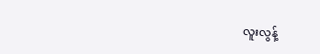လူးလွန့်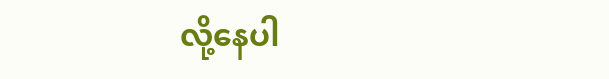လို့နေပါ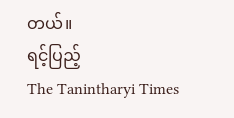တယ်။
ရင့်ပြည့်
The Tanintharyi Times